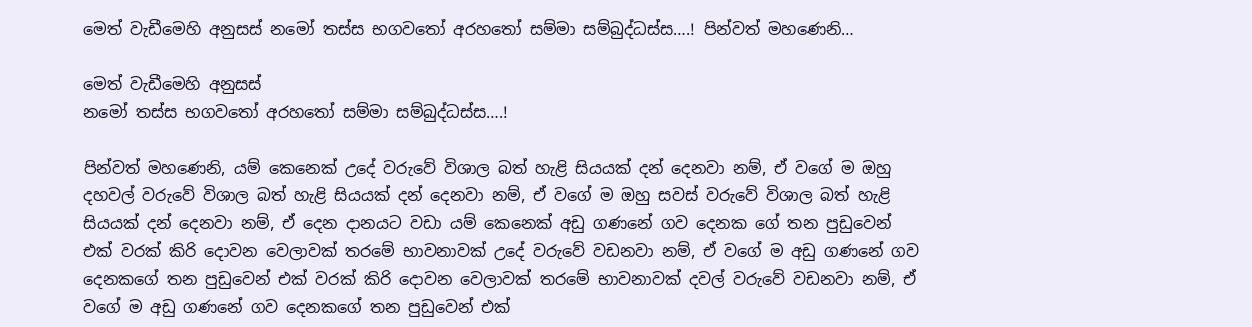මෙත් වැඩීමෙහි අනුසස් නමෝ තස්ස භගවතෝ අරහතෝ සම්මා සම්බුද්ධස්ස….! පින්වත් මහණෙනි…

මෙත් වැඩීමෙහි අනුසස්
නමෝ තස්ස භගවතෝ අරහතෝ සම්මා සම්බුද්ධස්ස….!

පින්වත් මහණෙනි, යම් කෙනෙක් උදේ වරුවේ විශාල බත් හැළි සියයක් දන් දෙනවා නම්, ඒ වගේ ම ඔහු දහවල් වරුවේ විශාල බත් හැළි සියයක් දන් දෙනවා නම්, ඒ වගේ ම ඔහු සවස් වරුවේ විශාල බත් හැළි සියයක් දන් දෙනවා නම්, ඒ දෙන දානයට වඩා යම් කෙනෙක් අඩු ගණනේ ගව දෙනක ගේ තන පුඩුවෙන් එක් වරක් කිරි දොවන වෙලාවක් තරමේ භාවනාවක් උදේ වරුවේ වඩනවා නම්, ඒ වගේ ම අඩු ගණනේ ගව දෙනකගේ තන පුඩුවෙන් එක් වරක් කිරි දොවන වෙලාවක් තරමේ භාවනාවක් දවල් වරුවේ වඩනවා නම්, ඒ වගේ ම අඩු ගණනේ ගව දෙනකගේ තන පුඩුවෙන් එක්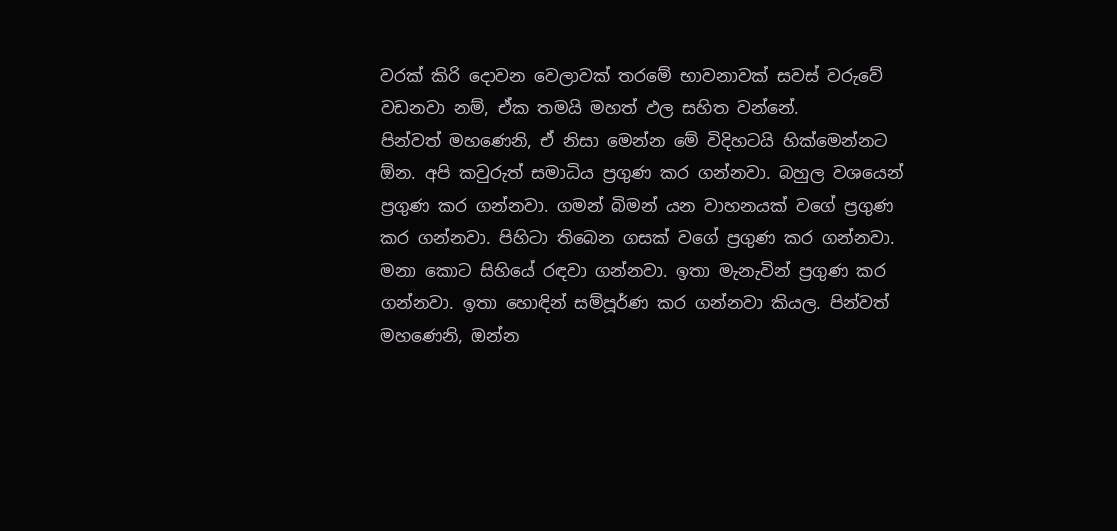වරක් කිරි දොවන වෙලාවක් තරමේ භාවනාවක් සවස් වරුවේ වඩනවා නම්, ඒක තමයි මහත් ඵල සහිත වන්නේ.
පින්වත් මහණෙනි, ඒ නිසා මෙන්න මේ විදිහටයි හික්මෙන්නට ඕන. අපි කවුරුත් සමාධිය ප්‍රගුණ කර ගන්නවා. බහුල වශයෙන් ප්‍රගුණ කර ගන්නවා. ගමන් බිමන් යන වාහනයක් වගේ ප්‍රගුණ කර ගන්නවා. පිහිටා තිබෙන ගසක් වගේ ප්‍රගුණ කර ගන්නවා. මනා කොට සිහියේ රඳවා ගන්නවා. ඉතා මැනැවින් ප්‍රගුණ කර ගන්නවා. ඉතා හොඳින් සම්පූර්ණ කර ගන්නවා කියල. පින්වත් මහණෙනි, ඔන්න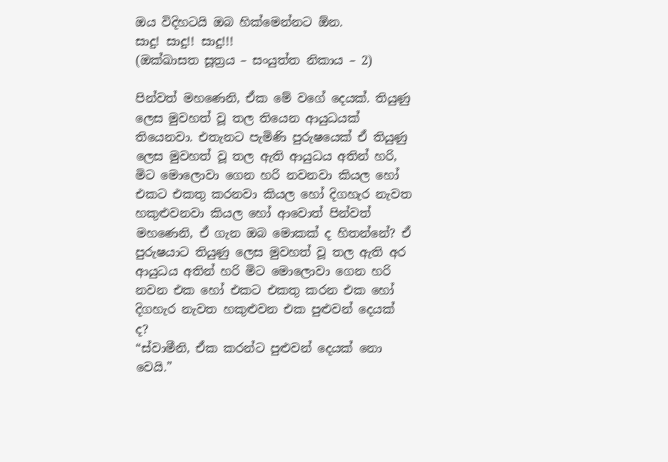ඔය විදිහටයි ඔබ හික්මෙන්නට ඕන.
සාදු! සාදු!! සාදු!!!
(ඔක්ඛාසත සූත්‍රය – සංයුත්ත නිකාය – 2)

පින්වත් මහණෙනි, ඒක මේ වගේ දෙයක්. තියුණු ලෙස මුවහත් වූ තල තියෙන ආයුධයක් තියෙනවා. එතැනට පැමිණි පුරුෂයෙක් ඒ තියුණු ලෙස මුවහත් වූ තල ඇති ආයුධය අතින් හරි, මිට මොලොවා ගෙන හරි නවනවා කියල හෝ එකට එකතු කරනවා කියල හෝ දිගහැර නැවත හකුළුවනවා කියල හෝ ආවොත් පින්වත් මහණෙනි, ඒ ගැන ඔබ මොකක් ද හිතන්නේ? ඒ පුරුෂයාට තියුණු ලෙස මුවහත් වූ තල ඇති අර ආයුධය අතින් හරි මිට මොලොවා ගෙන හරි නවන එක හෝ එකට එකතු කරන එක හෝ දිගහැර නැවත හකුළුවන එක පුළුවන් දෙයක් ද?
“ස්වාමීනි, ඒක කරන්ට පුළුවන් දෙයක් නො වෙයි.”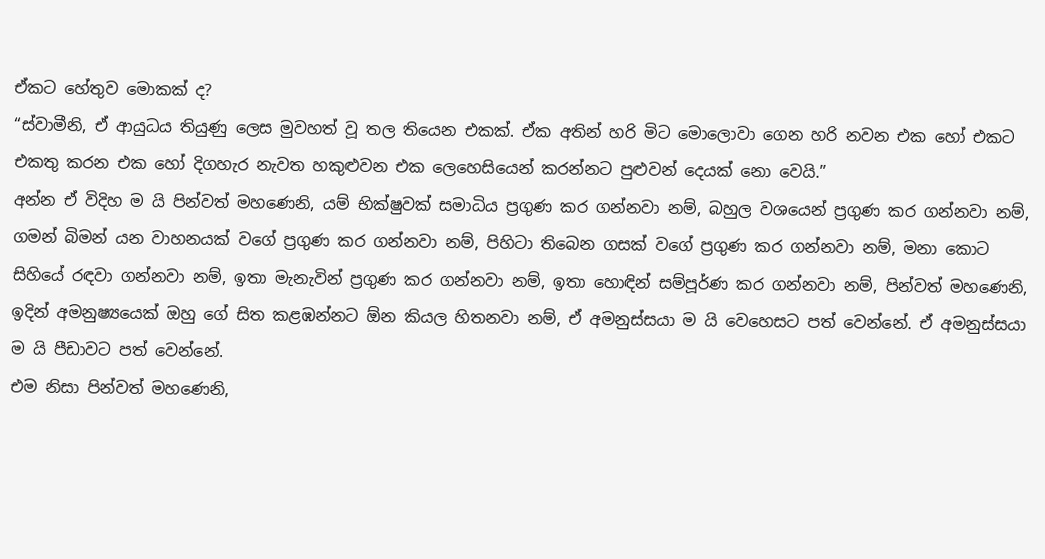ඒකට හේතුව මොකක් ද?
“ස්වාමීනි, ඒ ආයුධය තියුණු ලෙස මුවහත් වූ තල තියෙන එකක්. ඒක අතින් හරි මිට මොලොවා ගෙන හරි නවන එක හෝ එකට එකතු කරන එක හෝ දිගහැර නැවත හකුළුවන එක ලෙහෙසියෙන් කරන්නට පුළුවන් දෙයක් නො වෙයි.”
අන්න ඒ විදිහ ම යි පින්වත් මහණෙනි, යම් භික්ෂුවක් සමාධිය ප්‍රගුණ කර ගන්නවා නම්, බහුල වශයෙන් ප්‍රගුණ කර ගන්නවා නම්, ගමන් බිමන් යන වාහනයක් වගේ ප්‍රගුණ කර ගන්නවා නම්, පිහිටා තිබෙන ගසක් වගේ ප්‍රගුණ කර ගන්නවා නම්, මනා කොට සිහියේ රඳවා ගන්නවා නම්, ඉතා මැනැවින් ප්‍රගුණ කර ගන්නවා නම්, ඉතා හොඳින් සම්පූර්ණ කර ගන්නවා නම්, පින්වත් මහණෙනි, ඉදින් අමනුෂ්‍යයෙක් ඔහු ගේ සිත කළඹන්නට ඕන කියල හිතනවා නම්, ඒ අමනුස්සයා ම යි වෙහෙසට පත් වෙන්නේ. ඒ අමනුස්සයා ම යි පීඩාවට පත් වෙන්නේ.
එම නිසා පින්වත් මහණෙනි,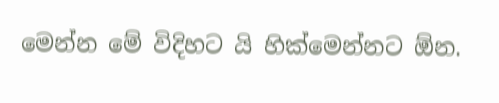මෙන්න මේ විදිහට යි හික්මෙන්නට ඕන.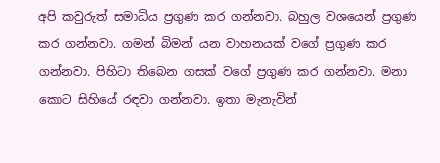අපි කවුරුත් සමාධිය ප්‍රගුණ කර ගන්නවා. බහුල වශයෙන් ප්‍රගුණ කර ගන්නවා. ගමන් බිමන් යන වාහනයක් වගේ ප්‍රගුණ කර ගන්නවා. පිහිටා තිබෙන ගසක් වගේ ප්‍රගුණ කර ගන්නවා. මනා කොට සිහියේ රඳවා ගන්නවා. ඉතා මැනැවින්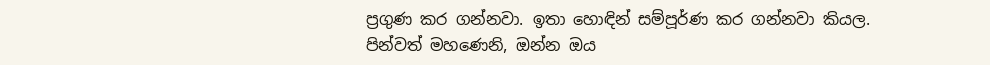ප්‍රගුණ කර ගන්නවා. ඉතා හොඳින් සම්පූර්ණ කර ගන්නවා කියල. පින්වත් මහණෙනි, ඔන්න ඔය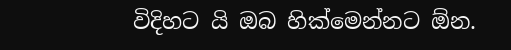විදිහට යි ඔබ හික්මෙන්නට ඕන.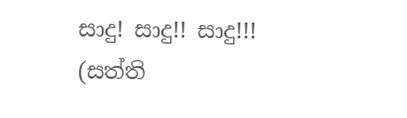සාදු! සාදු!! සාදු!!!
(සත්ති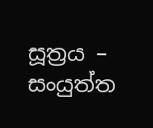සූත්‍රය – සංයුත්ත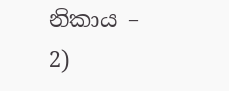නිකාය – 2)